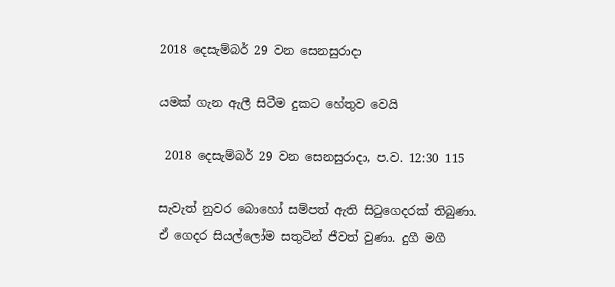2018 දෙසැම්බර් 29 වන සෙනසුරාදා

යමක් ගැන ඇලී සිටීම දුකට හේතුව වෙයි

 2018 දෙසැම්බර් 29 වන සෙනසුරාදා, ප.ව. 12:30 115

සැවැත් නුවර බොහෝ සම්පත් ඇති සිටුගෙදරක් තිබුණා. ඒ ගෙදර සියල්ලෝම සතුටින් ජීවත් වුණා. දුගී මගී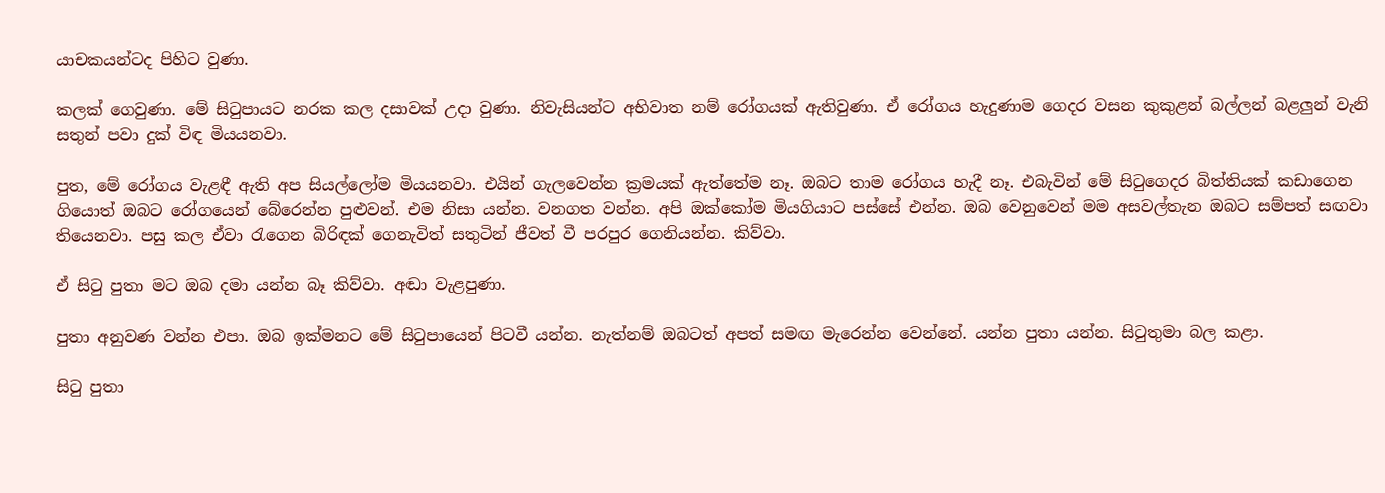යාචකයන්ටද පිහිට වුණා.

කලක් ගෙවුණා. මේ සිටුපායට නරක කල දසාවක් උදා වුණා. නිවැසියන්ට අභිවාත නම් රෝගයක් ඇතිවුණා. ඒ රෝගය හැදුණාම ගෙදර වසන කුකුළන් බල්ලන් බළලුන් වැනි සතුන් පවා දුක් විඳ මියයනවා.

පුත, මේ රෝගය වැළඳී ඇති අප සියල්ලෝම මියයනවා. එයින් ගැලවෙන්න ක්‍රමයක් ඇත්තේම නෑ. ඔබට තාම රෝගය හැදී නෑ. එබැවින් මේ සිටුගෙදර බිත්තියක් කඩාගෙන ගියොත් ඔබට රෝගයෙන් බේරෙන්න පුළුවන්. එම නිසා යන්න. වනගත වන්න. අපි ඔක්කෝම මියගියාට පස්සේ එන්න. ඔබ වෙනුවෙන් මම අසවල්තැන ඔබට සම්පත් සඟවා තියෙනවා. පසු කල ඒවා රැගෙන බිරිඳක් ගෙනැවිත් සතුටින් ජීවත් වී පරපුර ගෙනියන්න. කිව්වා.

ඒ සිටු පුතා මට ඔබ දමා යන්න බෑ කිව්වා. අඬා වැළපුණා.

පුතා අනුවණ වන්න එපා. ඔබ ඉක්මනට මේ සිටුපායෙන් පිටවී යන්න. නැත්නම් ඔබටත් අපත් සමඟ මැරෙන්න වෙන්නේ. යන්න පුතා යන්න. සිටුතුමා බල කළා.

සිටු පුතා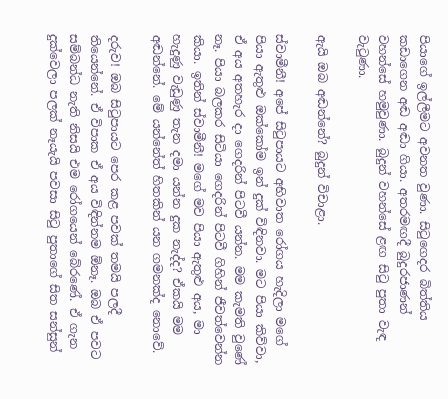පියාගේ ඉල්ලීමට අවනත වුණා. සිටුගෙදර බිත්තිය කඩාගෙන අඬ අඬා ගියා. අතරමඟදී බුදුරජාණන් වහන්සේ හමුවුණා. බුදුන් වහන්සේ ළඟ සිටු පුතා වැඳ වැටුණා.

ඇයි ඔබ අඬන්නේ? බුදුන් විචාළා.

ස්වාමීනී! අපේ සිටුපායට අභිවාත රෝගය හැදිලා මගේ පියා ඇතුළු ඔක්කෝම ඉන් දුක් විඳිනවා. මට පියා කිව්වා, ඒ අය අතහැර දා ගෙදරින් පිටවී යන්න. මම කැමති වුණේ නෑ. පියා බලකර සිටියා ගෙදරින් පිටවී ගිහින් ජීවත්වෙන්න කියා. ඉතින් ස්වාමීනී! ම‍ගේ මව පියා ඇතුළු අය, මා හැදුණු වැඩුණු තැන දමා යන්න දුක නැද්ද? ඒකයි මම අඬන්නේ. මේ යන්නේත් හිතකින් යන ගමනක්ද නොවේ.

දරුව! ඔබ සිටුපායට පෙර කළ පවක් තමයි පලදී තියෙන්නේ. ඒ විපාක ඒ අය විඳින්නම ඕනෑ. ඔබ ඒ පවට සම්බන්ධ නැති නිසයි එම රෝගයෙන් බේරණේ. ඒ ගැන දුක්වෙලා පලක් නෑයැයි පවසා සිටු පුතාගේ සිත සන්සුන්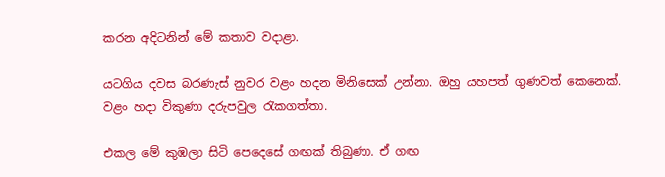කරන අදිටනින් මේ කතාව වදාළා.

යටගිය දවස බරණැස් නුවර වළං හදන මිනිසෙක් උන්නා. ඔහු යහපත් ගුණවත් කෙනෙක්. වළං හදා විකුණා දරුපවුල රැකගත්තා.

එකල මේ කුඹලා සිටි පෙදෙසේ ගඟක් තිබුණා. ඒ ගඟ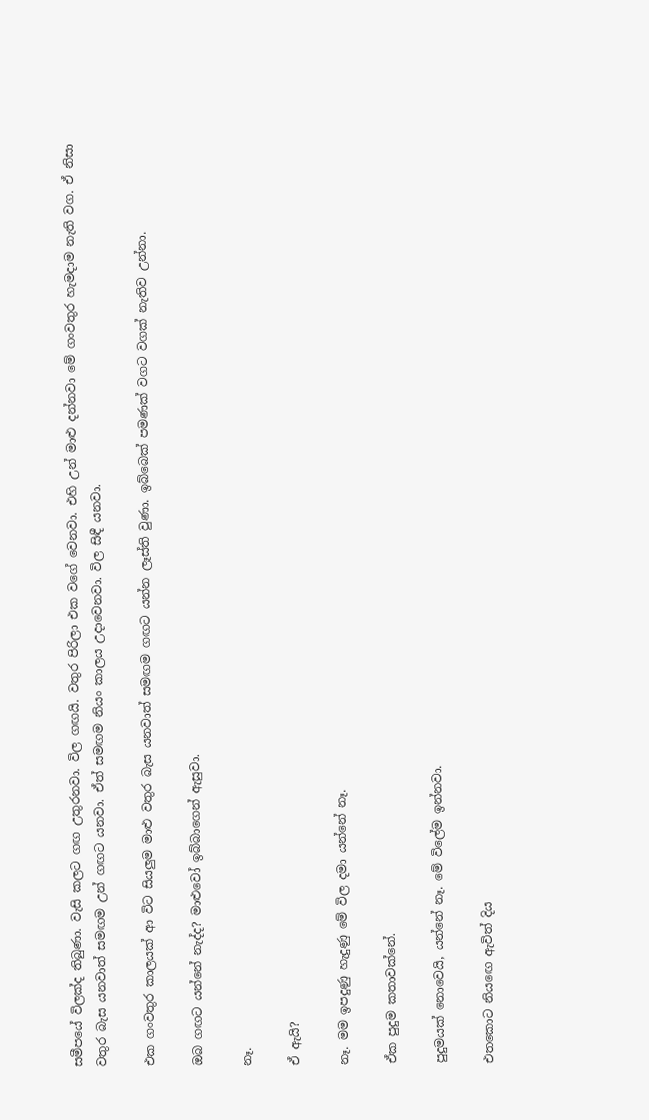සමීපයේ විලක්ද තිබුණා. වැසි කලට ගඟ උතුරනවා. විල ගඟයි. වතුර පිරිලා එක වගේ වෙනවා. එහි උන් මාළු දන්නවා මේ ගංවතුර හැමදාම නැති වග. ඒ නිසා වතුර බැස යනවාත් සමඟම උන් ගඟට යනවා. ඒත් සමඟම නියං කාලය උදාවෙනවා. විල සිඳී යනවා.

එක ගංවතුර කාලයක් ආ විට සියලුම මාළු වතුර බැස යනවාත් සමඟම ගඟට යන්න ලෑස්ති වුණා. ඉබ්බෙක් පමණක් වගට වගක් නැතිව උන්නා.

ඔබ ගඟට යන්නේ නැද්ද? මාළුවෝ ඉබ්බාගෙන් ඇසුවා.

නෑ.

ඒ ඇයි?

නෑ. මම ඉපදුණු හැදුණු මේ විල දමා යන්නේ නෑ.

ඒක පුදුම කතාවක්නේ.

පුදුමයක් නොවෙයි, යන්නේ නෑ. මේ විලේම ඉන්නවා.

එතකොට නියඟෙ ඇවිත් දිය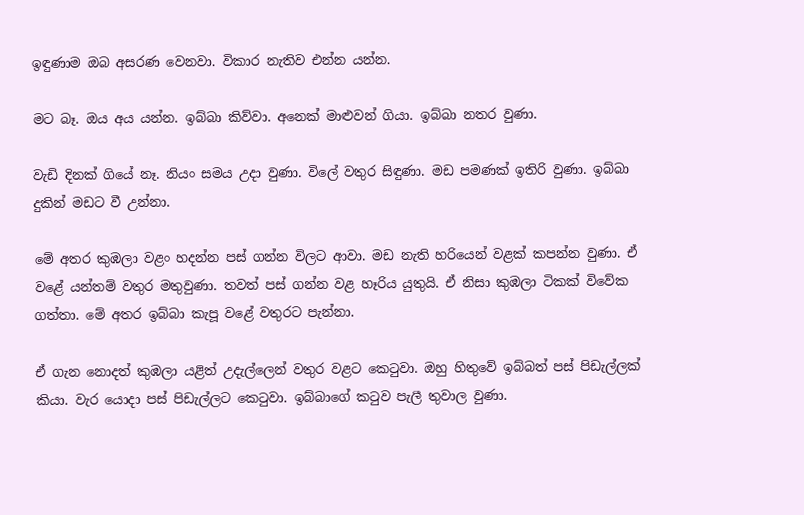ඉඳුණාම ඔබ අසරණ වෙනවා. විකාර නැතිව එන්න යන්න.

මට බෑ. ඔය අය යන්න. ඉබ්බා කිව්වා. අනෙක් මාළුවන් ගියා. ඉබ්බා නතර වුණා.

වැඩි දිනක් ගියේ නෑ. නියං සමය උදා වුණා. විලේ වතුර සිඳුණා. මඩ පමණක් ඉතිරි වුණා. ඉබ්බා දුකින් මඩට වී උන්නා.

මේ අතර කුඹලා වළං හදන්න පස් ගන්න විලට ආවා. මඩ නැති හරියෙන් වළක් කපන්න වුණා. ඒ වළේ යන්තම් වතුර මතුවුණා. තවත් පස් ගන්න වළ හෑරිය යුතුයි. ඒ නිසා කුඹලා ටිකක් විවේක ගත්තා. මේ අතර ඉබ්බා කැපූ වළේ වතුරට පැන්නා.

ඒ ගැන නොදත් කුඹලා යළිත් උදැල්ලෙන් වතුර වළට කෙටුවා. ඔහු හිතුවේ ඉබ්බත් පස් පිඩැල්ලක් කියා. වැර යොදා පස් පිඩැල්ලට කෙටුවා. ඉබ්බාගේ කටුව පැලී තුවාල වුණා.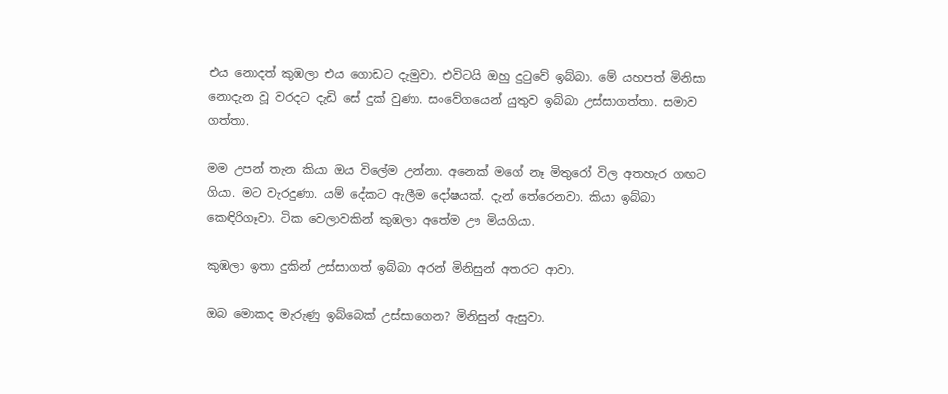එය නොදත් කුඹලා එය ගොඩට දැමුවා. එවිටයි ඔහු දුටුවේ ඉබ්බා. මේ යහපත් මිනිසා නොදැන වූ වරදට දැඩි සේ දුක් වුණා. සංවේගයෙන් යුතුව ඉබ්බා උස්සාගත්තා. සමාව ගත්තා.

මම උපන් තැන කියා ඔය විලේම උන්නා. අනෙක් මගේ නෑ මිතුරෝ විල අතහැර ගඟට ගියා. මට වැරදුණා. යම් දේකට ඇලීම දෝෂයක්. දැන් තේරෙනවා. කියා ඉබ්බා කෙඳිරිගෑවා. ටික වෙලාවකින් කුඹලා අතේම ඌ මියගියා.

කුඹලා ඉතා දුකින් උස්සාගත් ඉබ්බා අරන් මිනිසුන් අතරට ආවා.

ඔබ මොකද මැරුණු ඉබ්බෙක් උස්සාගෙන? මිනිසුන් ඇසුවා.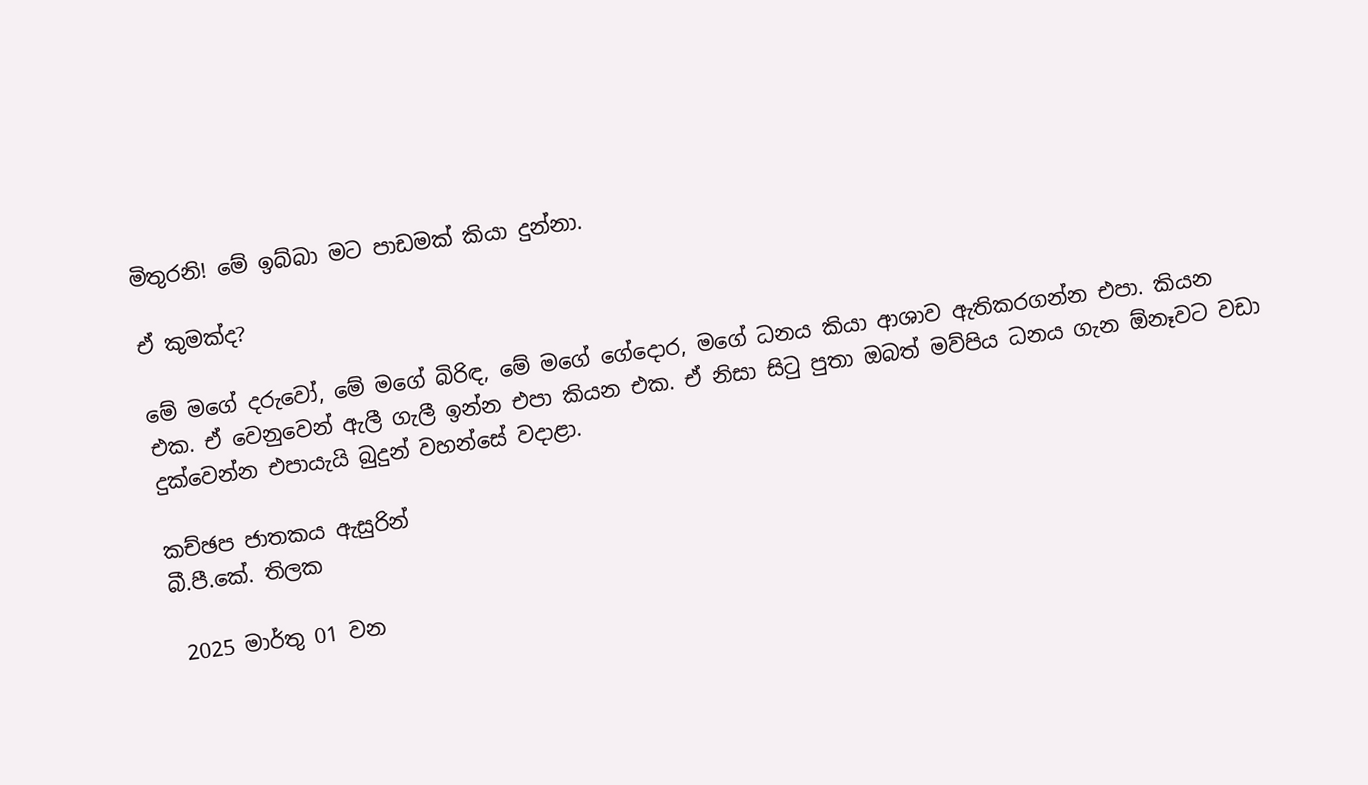මිතුරනි! මේ ඉබ්බා මට පාඩමක් කියා දුන්නා.

ඒ කුමක්ද?

මේ මගේ දරුවෝ, මේ මගේ බිරිඳ, මේ මගේ ගේදොර, මගේ ධනය කියා ආශාව ඇතිකරගන්න එපා. කියන එක. ඒ වෙනුවෙන් ඇලී ගැලී ඉන්න එපා කියන එක. ඒ නිසා සිටු පුතා ඔබත් මව්පිය ධනය ගැන ඕනෑවට වඩා දුක්වෙන්න එපායැයි බුදුන් වහන්සේ වදාළා.

කච්ඡප ජාතකය ඇසුරින්
බී.පී.කේ. තිලක

 2025 මාර්තු 01 වන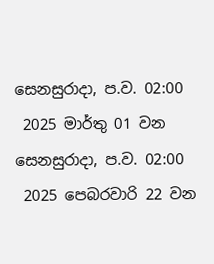සෙනසුරාදා, ප.ව. 02:00
 2025 මාර්තු 01 වන සෙනසුරාදා, ප.ව. 02:00
 2025 පෙබරවාරි 22 වන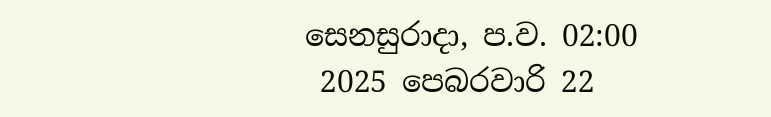සෙනසුරාදා, ප.ව. 02:00
 2025 පෙබරවාරි 22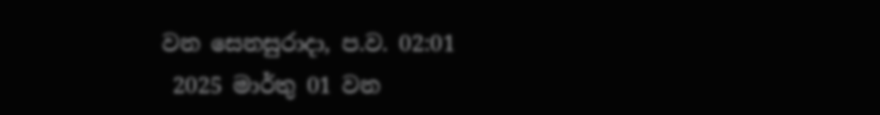වන සෙනසුරාදා, ප.ව. 02:01
 2025 මාර්තු 01 වන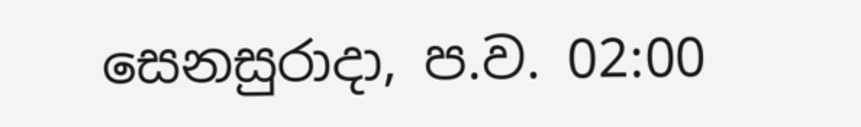සෙනසුරාදා, ප.ව. 02:00